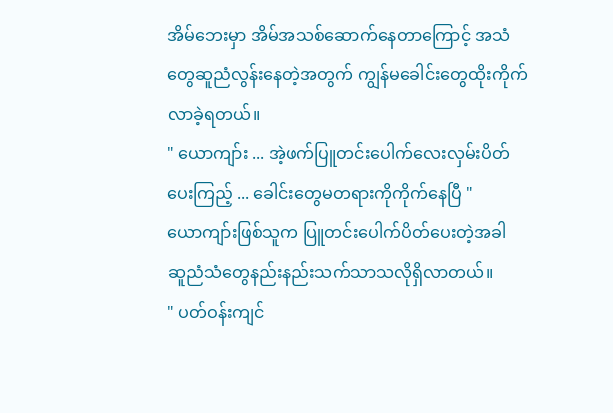အိမ်ဘေးမှာ အိမ်အသစ်ဆောက်နေတာကြောင့် အသံ
တွေဆူညံလွန်းနေတဲ့အတွက် ကျွန်မခေါင်းတွေထိုးကိုက်
လာခဲ့ရတယ်။
" ယောကျာ်း ... အဲ့ဖက်ပြူတင်းပေါက်လေးလှမ်းပိတ်
ပေးကြည့် ... ခေါင်းတွေမတရားကိုကိုက်နေပြီ "
ယောကျာ်းဖြစ်သူက ပြူတင်းပေါက်ပိတ်ပေးတဲ့အခါ
ဆူညံသံတွေနည်းနည်းသက်သာသလိုရှိလာတယ်။
" ပတ်ဝန်းကျင်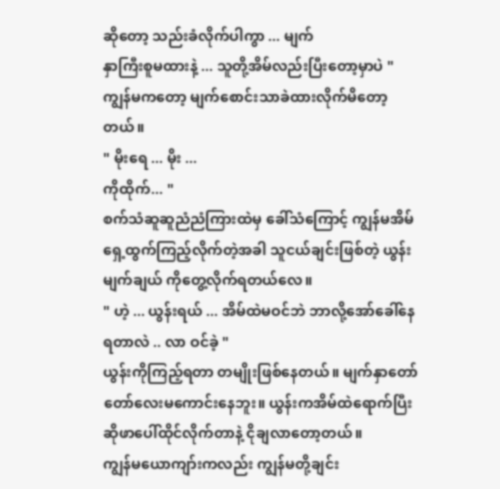ဆိုတော့ သည်းခံလိုက်ပါကွာ ... မျက်
နှာကြီးစူမထားနဲ့ ... သူတို့အိမ်လည်းပြီးတော့မှာပဲ "
ကျွန်မကတော့ မျက်စောင်းသာခဲထားလိုက်မိတော့
တယ်။
" မိုးရေ ... မိုး ...
ကိုထိုက်... "
စက်သံဆူဆူညံညံကြားထဲမှ ခေါ်သံကြောင့် ကျွန်မအိမ်
ရှေ့ထွက်ကြည့်လိုက်တဲ့အခါ သူငယ်ချင်းဖြစ်တဲ့ ယွန်း
မျက်ချယ် ကိုတွေ့လိုက်ရတယ်လေ။
" ဟဲ့ ... ယွန်းရယ် ... အိမ်ထဲမဝင်ဘဲ ဘာလို့အော်ခေါ်နေ
ရတာလဲ .. လာ ဝင်ခဲ့ "
ယွန်းကိုကြည့်ရတာ တမျိုးဖြစ်နေတယ်။ မျက်နှာတော်
တော်လေးမကောင်းနေဘူး။ ယွန်းကအိမ်ထဲရောက်ပြီး
ဆိုဖာပေါ်ထိုင်လိုက်တာနဲ့ ငိုချလာတော့တယ်။
ကျွန်မယောကျာ်းကလည်း ကျွန်မတို့ချင်း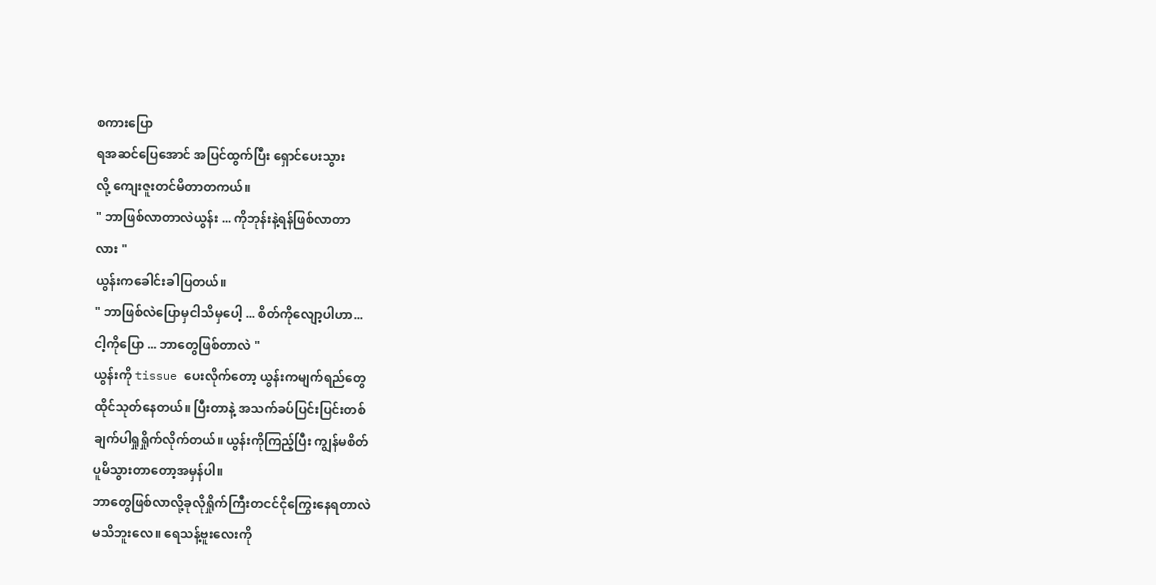စကားပြော
ရအဆင်ပြေအောင် အပြင်ထွက်ပြီး ရှောင်ပေးသွား
လို့ ကျေးဇူးတင်မိတာတကယ်။
" ဘာဖြစ်လာတာလဲယွန်း ... ကိုဘုန်းနဲ့ရန်ဖြစ်လာတာ
လား "
ယွန်းကခေါင်းခါပြတယ်။
" ဘာဖြစ်လဲပြောမှငါသိမှပေါ့ ... စိတ်ကိုလျော့ပါဟာ...
ငါ့ကိုပြော ... ဘာတွေဖြစ်တာလဲ "
ယွန်းကို tissue ပေးလိုက်တော့ ယွန်းကမျက်ရည်တွေ
ထိုင်သုတ်နေတယ်။ ပြီးတာနဲ့ အသက်ခပ်ပြင်းပြင်းတစ်
ချက်ပါရှုရှိုက်လိုက်တယ်။ ယွန်းကိုကြည့်ပြီး ကျွန်မစိတ်
ပူမိသွားတာတော့အမှန်ပါ။
ဘာတွေဖြစ်လာလို့ခုလိုရှိုက်ကြီးတငင်ငိုကြွေးနေရတာလဲ
မသိဘူးလေ။ ရေသန့်ဗူးလေးကို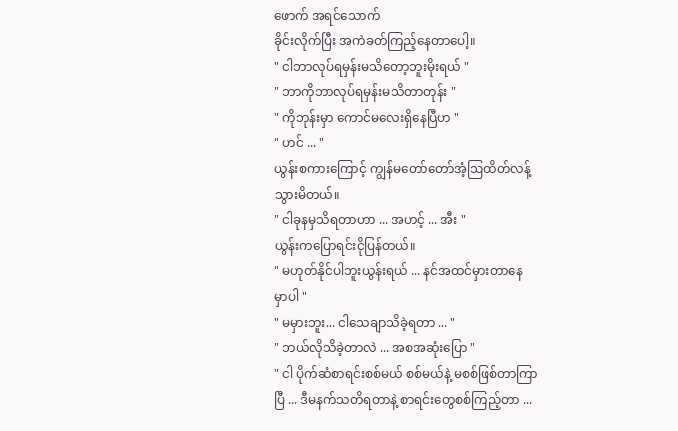ဖောက် အရင်သောက်
ခိုင်းလိုက်ပြီး အကဲခတ်ကြည့်နေတာပေါ့။
" ငါဘာလုပ်ရမှန်းမသိတော့ဘူးမိုးရယ် "
" ဘာကိုဘာလုပ်ရမှန်းမသိတာတုန်း "
" ကိုဘုန်းမှာ ကောင်မလေးရှိနေပြီဟ "
" ဟင် ... "
ယွန်းစကားကြောင့် ကျွန်မတော်တော်အံ့ဩထိတ်လန့်
သွားမိတယ်။
" ငါခုနမှသိရတာဟာ ... အဟင့် ... အီး "
ယွန်းကပြောရင်းငိုပြန်တယ်။
" မဟုတ်နိုင်ပါဘူးယွန်းရယ် ... နင်အထင်မှားတာနေ
မှာပါ "
" မမှားဘူး... ငါသေချာသိခဲ့ရတာ ... "
" ဘယ်လိုသိခဲ့တာလဲ ... အစအဆုံးပြော "
" ငါ ပိုက်ဆံစာရင်းစစ်မယ် စစ်မယ်နဲ့ မစစ်ဖြစ်တာကြာ
ပြီ ... ဒီမနက်သတိရတာနဲ့ စာရင်းတွေစစ်ကြည့်တာ ...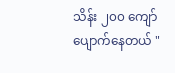သိန်း ၂၀၀ ကျော်ပျောက်နေတယ် "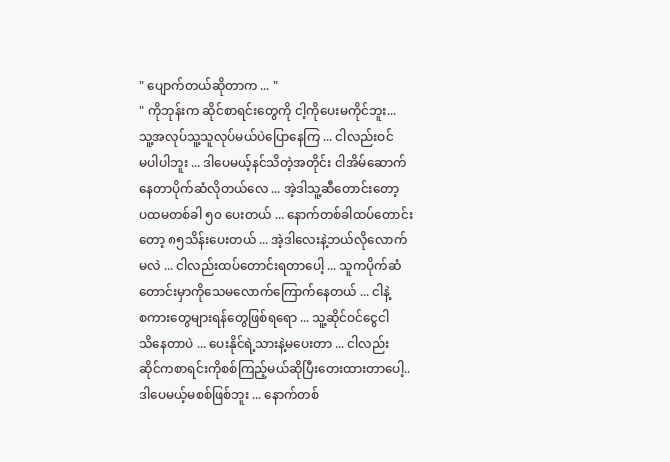" ပျောက်တယ်ဆိုတာက ... "
" ကိုဘုန်းက ဆိုင်စာရင်းတွေကို ငါ့ကိုပေးမကိုင်ဘူး...
သူ့အလုပ်သူ့သူလုပ်မယ်ပဲပြောနေကြ ... ငါလည်းဝင်
မပါပါဘူး ... ဒါပေမယ့်နင်သိတဲ့အတိုင်း ငါအိမ်ဆောက်
နေတာပိုက်ဆံလိုတယ်လေ ... အဲ့ဒါသူ့ဆီတောင်းတော့
ပထမတစ်ခါ ၅၀ ပေးတယ် ... နောက်တစ်ခါထပ်တောင်း
တော့ ၈၅သိန်းပေးတယ် ... အဲ့ဒါလေးနဲ့ဘယ်လိုလောက်
မလဲ ... ငါလည်းထပ်တောင်းရတာပေါ့ ... သူကပိုက်ဆံ
တောင်းမှာကိုသေမလောက်ကြောက်နေတယ် ... ငါနဲ့
စကားတွေများရန်တွေဖြစ်ရရော ... သူ့ဆိုင်ဝင်ငွေငါ
သိနေတာပဲ ... ပေးနိုင်ရဲ့သားနဲ့မပေးတာ ... ငါလည်း
ဆိုင်ကစာရင်းကိုစစ်ကြည့်မယ်ဆိုပြီးတေးထားတာပေါ့..
ဒါပေမယ့်မစစ်ဖြစ်ဘူး ... နောက်တစ်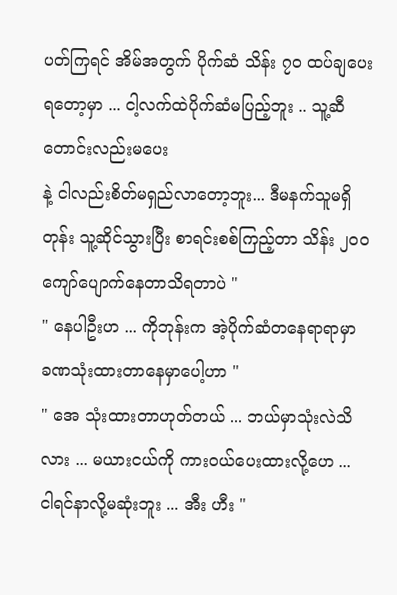ပတ်ကြရင် အိမ်အတွက် ပိုက်ဆံ သိန်း ၇၀ ထပ်ချပေးရတော့မှာ ... ငါ့လက်ထဲပိုက်ဆံမပြည့်ဘူး .. သူ့ဆီတောင်းလည်းမပေး
နဲ့ ငါလည်းစိတ်မရှည်လာတော့ဘူး... ဒီမနက်သူမရှိတုန်း သူ့ဆိုင်သွားပြီး စာရင်းစစ်ကြည့်တာ သိန်း ၂၀၀ ကျော်ပျောက်နေတာသိရတာပဲ "
" နေပါဦးဟ ... ကိုဘုန်းက အဲ့ပိုက်ဆံတနေရာရာမှာ
ခဏသုံးထားတာနေမှာပေါ့ဟာ "
" အေ သုံးထားတာဟုတ်တယ် ... ဘယ်မှာသုံးလဲသိ
လား ... မယားငယ်ကို ကားဝယ်ပေးထားလို့ဟေ ...
ငါရင်နာလို့မဆုံးဘူး ... အီး ဟီး "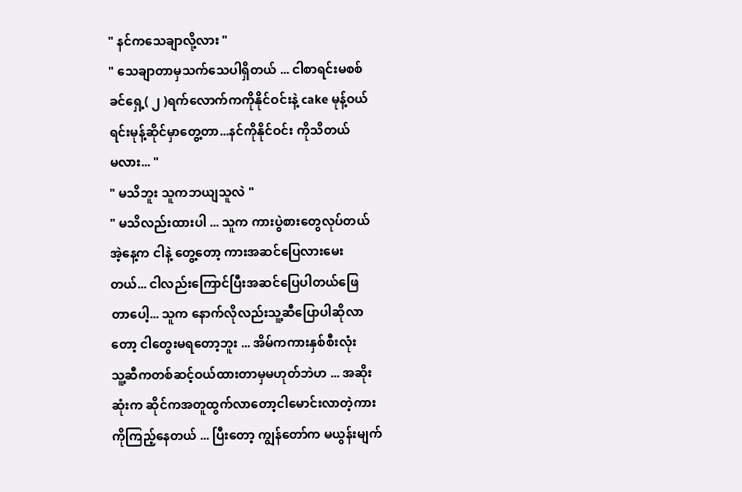" နင်ကသေချာလို့လား "
" သေချာတာမှသက်သေပါရှိတယ် ... ငါစာရင်းမစစ်
ခင်ရှေ့( ၂ )ရက်လောက်ကကိုနိုင်ဝင်းနဲ့ cake မုန့်ဝယ်
ရင်းမုန့်ဆိုင်မှာတွေ့တာ...နင်ကိုနိုင်ဝင်း ကိုသိတယ်
မလား... "
" မသိဘူး သူကဘယျသူလဲ "
" မသိလည်းထားပါ ... သူက ကားပွဲစားတွေလုပ်တယ်
အဲ့နေ့က ငါနဲ့ တွေ့တော့ ကားအဆင်ပြေလားမေး
တယ်... ငါလည်းကြောင်ပြီးအဆင်ပြေပါတယ်ဖြေ
တာပေါ့... သူက နောက်လိုလည်းသူ့ဆီပြောပါဆိုလာ
တော့ ငါတွေးမရတော့ဘူး ... အိမ်ကကားနှစ်စီးလုံး
သူ့ဆီကတစ်ဆင့်ဝယ်ထားတာမှမဟုတ်ဘဲဟ ... အဆိုး
ဆုံးက ဆိုင်ကအတူထွက်လာတော့ငါမောင်းလာတဲ့ကား
ကိုကြည့်နေတယ် ... ပြီးတော့ ကျွန်တော်က မယွန်းမျက်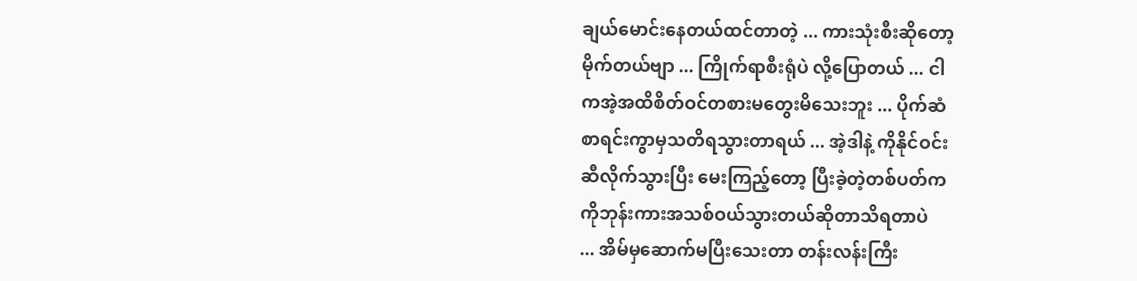ချယ်မောင်းနေတယ်ထင်တာတဲ့ ... ကားသုံးစီးဆိုတော့
မိုက်တယ်ဗျာ ... ကြိုက်ရာစီးရုံပဲ လို့ပြောတယ် ... ငါ
ကအဲ့အထိစိတ်ဝင်တစားမတွေးမိသေးဘူး ... ပိုက်ဆံ
စာရင်းကွာမှသတိရသွားတာရယ် ... အဲ့ဒါနဲ့ ကိုနိုင်ဝင်း
ဆီလိုက်သွားပြီး မေးကြည့်တော့ ပြီးခဲ့တဲ့တစ်ပတ်က
ကိုဘုန်းကားအသစ်ဝယ်သွားတယ်ဆိုတာသိရတာပဲ
... အိမ်မှဆောက်မပြီးသေးတာ တန်းလန်းကြီး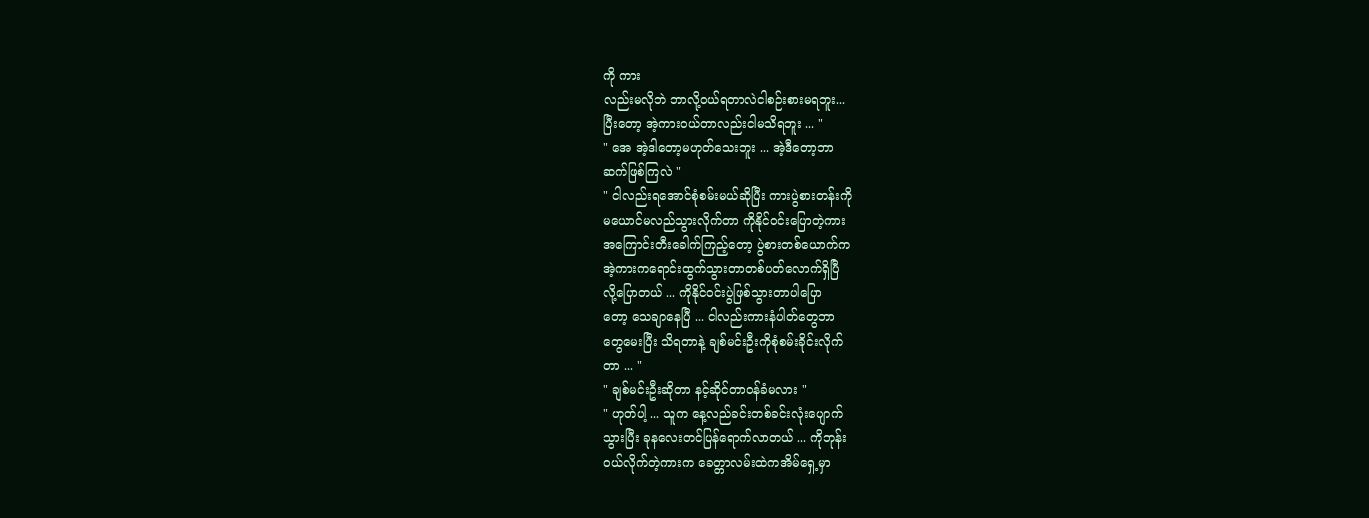ကို ကား
လည်းမလိုဘဲ ဘာလို့ဝယ်ရတာလဲငါစဉ်းစားမရဘူး...
ပြီးတော့ အဲ့ကားဝယ်တာလည်းငါမသိရဘူး ... "
" အေ အဲ့ဒါတော့မဟုတ်သေးဘူး ... အဲ့ဒီတော့ဘာ
ဆက်ဖြစ်ကြလဲ "
" ငါလည်းရအောင်စုံစမ်းမယ်ဆိုပြီး ကားပွဲစားတန်းကို
မယောင်မလည်သွားလိုက်တာ ကိုနိုင်ဝင်းပြောတဲ့ကား
အကြောင်းတီးခေါက်ကြည့်တော့ ပွဲစားတစ်ယောက်က
အဲ့ကားကရောင်းထွက်သွားတာတစ်ပတ်လောက်ရှိပြီ
လို့ပြောတယ် ... ကိုနိုင်ဝင်းပွဲဖြစ်သွားတာပါပြော
တော့ သေချာနေပြီ ... ငါလည်းကားနံပါတ်တွေဘာ
တွေမေးပြီး သိရတာနဲ့ ချစ်မင်းဦးကိုစုံစမ်းခိုင်းလိုက်
တာ ... "
" ချစ်မင်းဦးဆိုတာ နင့်ဆိုင်တာဝန်ခံမလား "
" ဟုတ်ပါ့ ... သူက နေ့လည်ခင်းတစ်ခင်းလုံးပျောက်
သွားပြီး ခုနလေးတင်ပြန်ရောက်လာတယ် ... ကိုဘုန်း
ဝယ်လိုက်တဲ့ကားက ခေတ္တာလမ်းထဲကအိမ်ရှေ့မှာ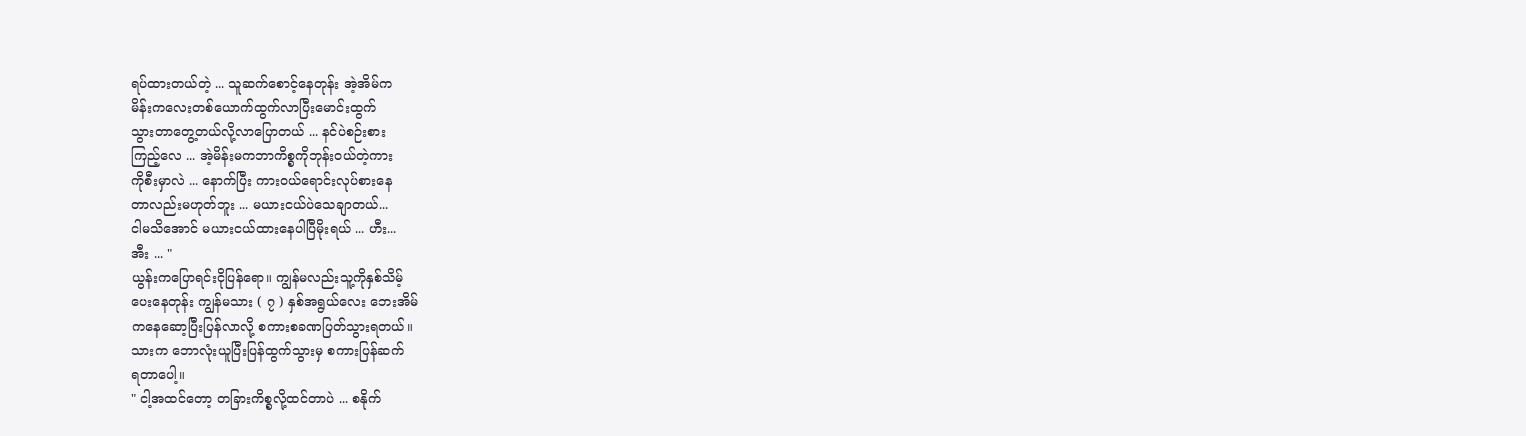ရပ်ထားတယ်တဲ့ ... သူဆက်စောင့်နေတုန်း အဲ့အိမ်က
မိန်းကလေးတစ်ယောက်ထွက်လာပြီးမောင်းထွက်
သွားတာတွေ့တယ်လို့လာပြောတယ် ... နင်ပဲစဉ်းစား
ကြည့်လေ ... အဲ့မိန်းမကဘာကိစ္စကိုဘုန်းဝယ်တဲ့ကား
ကိုစီးမှာလဲ ... နောက်ပြီး ကားဝယ်ရောင်းလုပ်စားနေ
တာလည်းမဟုတ်ဘူး ... မယားငယ်ပဲသေချာတယ်...
ငါမသိအောင် မယားငယ်ထားနေပါပြီမိုးရယ် ... ဟီး...
အီး ... "
ယွန်းကပြောရင်းငိုပြန်ရော။ ကျွန်မလည်းသူ့ကိုနှစ်သိမ့်
ပေးနေတုန်း ကျွန်မသား ( ၇ ) နှစ်အရွယ်လေး ဘေးအိမ်
ကနေဆော့ပြီးပြန်လာလို့ စကားစခဏပြတ်သွားရတယ်။
သားက ဘောလုံးယူပြီးပြန်ထွက်သွားမှ စကားပြန်ဆက်
ရတာပေါ့။
" ငါ့အထင်တော့ တခြားကိစ္စလို့ထင်တာပဲ ... စနိုက်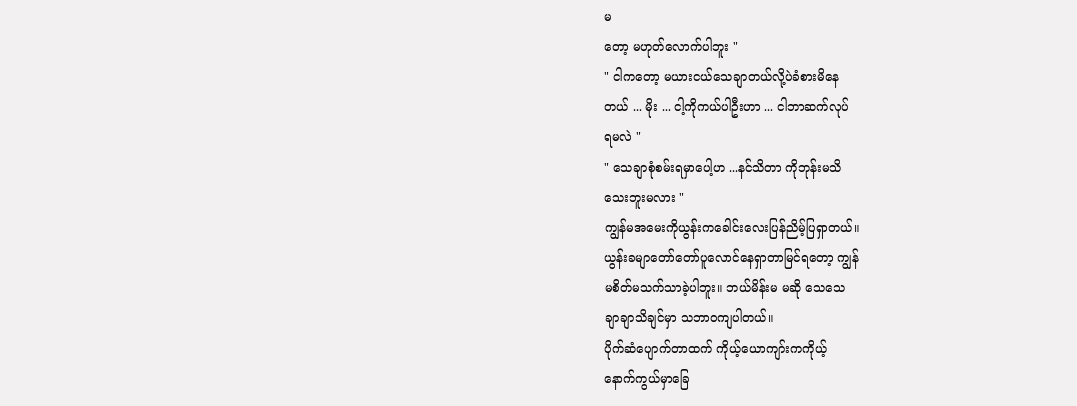မ
တော့ မဟုတ်လောက်ပါဘူး "
" ငါကတော့ မယားငယ်သေချာတယ်လို့ပဲခံစားမိနေ
တယ် ... မိုး ... ငါ့ကိုကယ်ပါဦးဟာ ... ငါဘာဆက်လုပ်
ရမလဲ "
" သေချာစုံစမ်းရမှာပေါ့ဟ ...နင်သိတာ ကိုဘုန်းမသိ
သေးဘူးမလား "
ကျွန်မအမေးကိုယွန်းကခေါင်းလေးပြန်ညိမ့်ပြရှာတယ်။
ယွန်းခမျာတော်တော်ပူလောင်နေရှာတာမြင်ရတော့ ကျွန်
မစိတ်မသက်သာခဲ့ပါဘူး။ ဘယ်မိန်းမ မဆို သေသေ
ချာချာသိချင်မှာ သဘာဝကျပါတယ်။
ပိုက်ဆံပျောက်တာထက် ကိုယ့်ယောကျာ်းကကိုယ့်
နောက်ကွယ်မှာခြေ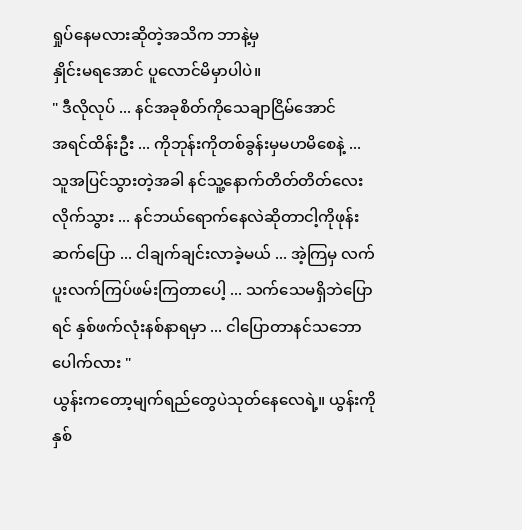ရှုပ်နေမလားဆိုတဲ့အသိက ဘာနဲ့မှ
နှိုင်းမရအောင် ပူလောင်မိမှာပါပဲ။
" ဒီလိုလုပ် ... နင်အခုစိတ်ကိုသေချာငြိမ်အောင်
အရင်ထိန်းဦး ... ကိုဘုန်းကိုတစ်ခွန်းမှမဟမိစေနဲ့ ...
သူအပြင်သွားတဲ့အခါ နင်သူ့နောက်တိတ်တိတ်လေး
လိုက်သွား ... နင်ဘယ်ရောက်နေလဲဆိုတာငါ့ကိုဖုန်း
ဆက်ပြော ... ငါချက်ချင်းလာခဲ့မယ် ... အဲ့ကြမှ လက်
ပူးလက်ကြပ်ဖမ်းကြတာပေါ့ ... သက်သေမရှိဘဲပြော
ရင် နှစ်ဖက်လုံးနစ်နာရမှာ ... ငါပြောတာနင်သဘော
ပေါက်လား "
ယွန်းကတော့မျက်ရည်တွေပဲသုတ်နေလေရဲ့။ ယွန်းကို
နှစ်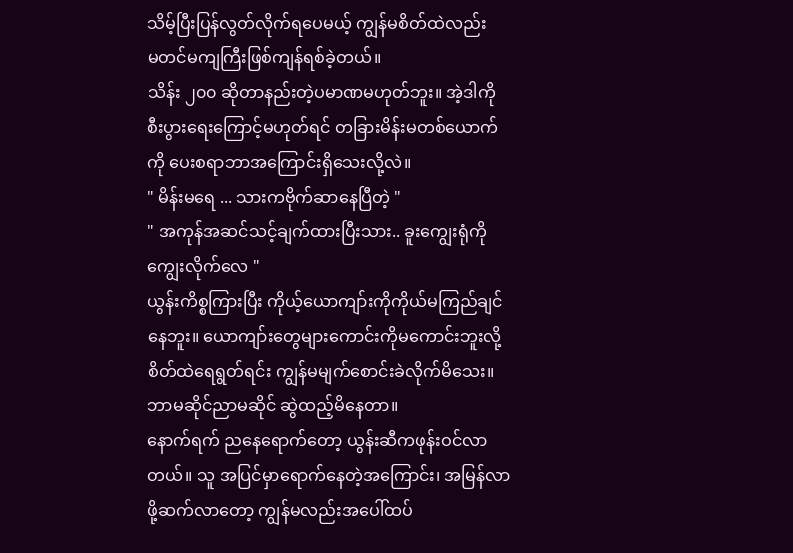သိမ့်ပြီးပြန်လွတ်လိုက်ရပေမယ့် ကျွန်မစိတ်ထဲလည်း
မတင်မကျကြီးဖြစ်ကျန်ရစ်ခဲ့တယ်။
သိန်း ၂၀၀ ဆိုတာနည်းတဲ့ပမာဏမဟုတ်ဘူး။ အဲ့ဒါကို
စီးပွားရေးကြောင့်မဟုတ်ရင် တခြားမိန်းမတစ်ယောက်
ကို ပေးစရာဘာအကြောင်းရှိသေးလို့လဲ။
" မိန်းမရေ ... သားကဗိုက်ဆာနေပြီတဲ့ "
" အကုန်အဆင်သင့်ချက်ထားပြီးသား.. ခူးကျွေးရုံကိုကျွေးလိုက်လေ "
ယွန်းကိစ္စကြားပြီး ကိုယ့်ယောကျာ်းကိုကိုယ်မကြည်ချင်
နေဘူး။ ယောကျာ်းတွေများကောင်းကိုမကောင်းဘူးလို့
စိတ်ထဲရေရွတ်ရင်း ကျွန်မမျက်စောင်းခဲလိုက်မိသေး။
ဘာမဆိုင်ညာမဆိုင် ဆွဲထည့်မိနေတာ။
နောက်ရက် ညနေရောက်တော့ ယွန်းဆီကဖုန်းဝင်လာ
တယ်။ သူ အပြင်မှာရောက်နေတဲ့အကြောင်း၊ အမြန်လာ
ဖို့ဆက်လာတော့ ကျွန်မလည်းအပေါ်ထပ်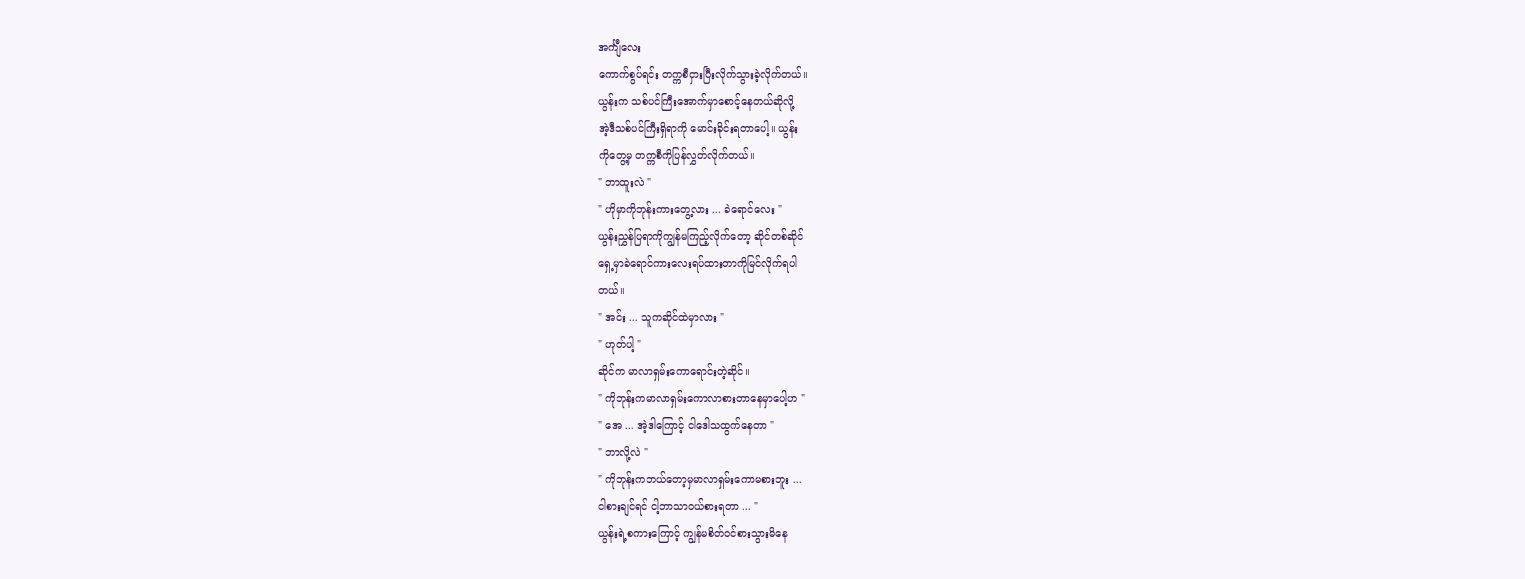အင်္ကျီလေး
ကောက်စွပ်ရင်း တက္ကစီငှားပြီးလိုက်သွားခဲ့လိုက်တယ်။
ယွန်းက သစ်ပင်ကြီးအောက်မှာစောင့်နေတယ်ဆိုလို့
အဲ့ဒီသစ်ပင်ကြီးရှိရာကို မောင်းခိုင်းရတာပေါ့။ ယွန်း
ကိုတွေ့မှ တက္ကစီကိုပြန်လွှတ်လိုက်တယ်။
" ဘာထူးလဲ "
" ဟိုမှာကိုဘုန်းကားတွေ့လား ... ခဲရောင်လေး "
ယွန်းညွှန်ပြရာကိုကျွန်မကြည့်လိုက်တော့ ဆိုင်တစ်ဆိုင်
ရှေ့မှာခဲရောင်ကားလေးရပ်ထားတာကိုမြင်လိုက်ရပါ
တယ်။
" အင်း ... သူကဆိုင်ထဲမှာလား "
" ဟုတ်ပါ့ "
ဆိုင်က မာလာရှမ်းကောရောင်းတဲ့ဆိုင်။
" ကိုဘုန်းကမာလာရှမ်းကောလာစားတာနေမှာပေါ့ဟ "
" အေ ... အဲ့ဒါကြောင့် ငါဒေါသထွက်နေတာ "
" ဘာလို့လဲ "
" ကိုဘုန်းကဘယ်တော့မှမာလာရှမ်းကောမစားဘူး ...
ငါစားချင်ရင် ငါ့ဘာသာဝယ်စားရတာ ... "
ယွန်းရဲ့စကားကြောင့် ကျွန်မစိတ်ဝင်စားသွားမိနေ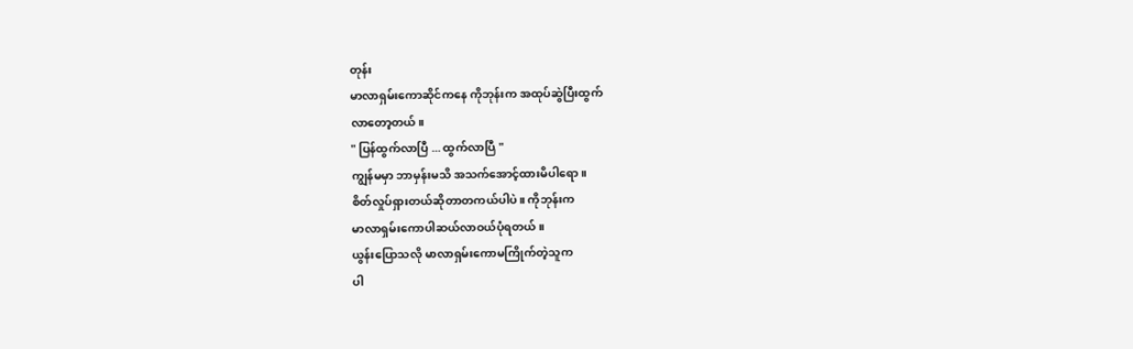တုန်း
မာလာရှမ်းကောဆိုင်ကနေ ကိုဘုန်းက အထုပ်ဆွဲပြီးထွက်
လာတော့တယ်။
" ပြန်ထွက်လာပြီ ... ထွက်လာပြီ "
ကျွန်မမှာ ဘာမှန်းမသိ အသက်အောင့်ထားမိပါရော။
စိတ်လှုပ်ရှားတယ်ဆိုတာတကယ်ပါပဲ။ ကိုဘုန်းက
မာလာရှမ်းကောပါဆယ်လာဝယ်ပုံရတယ်။
ယွန်းပြောသလို မာလာရှမ်းကောမကြိုက်တဲ့သူက
ပါ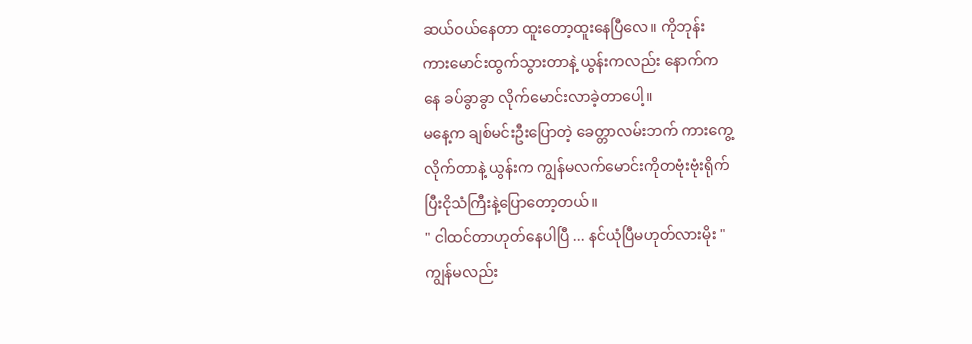ဆယ်ဝယ်နေတာ ထူးတော့ထူးနေပြီလေ။ ကိုဘုန်း
ကားမောင်းထွက်သွားတာနဲ့ ယွန်းကလည်း နောက်က
နေ ခပ်ခွာခွာ လိုက်မောင်းလာခဲ့တာပေါ့။
မနေ့က ချစ်မင်းဦးပြောတဲ့ ခေတ္တာလမ်းဘက် ကားကွေ့
လိုက်တာနဲ့ ယွန်းက ကျွန်မလက်မောင်းကိုတဗုံးဗုံးရိုက်
ပြီးငိုသံကြီးနဲ့ပြောတော့တယ်။
" ငါထင်တာဟုတ်နေပါပြီ ... နင်ယုံပြီမဟုတ်လားမိုး "
ကျွန်မလည်း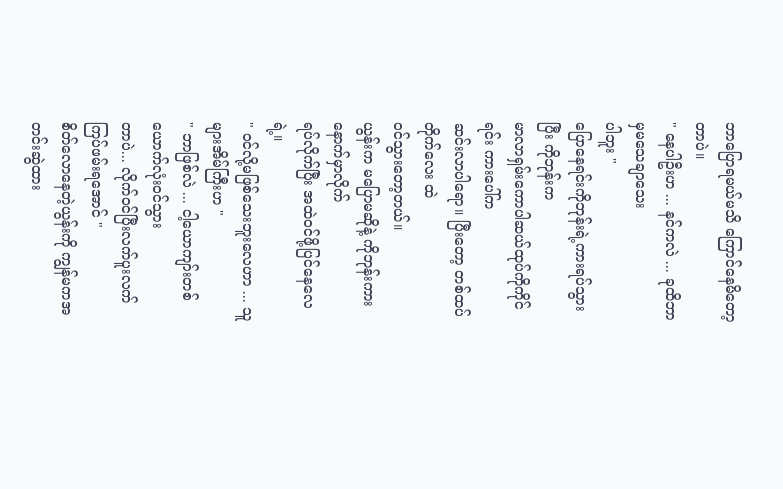ဘာပြောရမယ်မသိ ကြောင်နေမိတော့
တာပဲ။
" နေပါဦးဟ ... နင်ကလဲ ... ခုထိဘာမှမသေချာသေး
ပါဘူး "
ပြောနေရင်းကိုဘုန်းရဲ့ကားရပ်သွားပြီး ကိုဘုန်းက
မာလာရှမ်းကောပါဆယ်ထုပ်ကိုကိုင်ရင်း ကားပေါ်က
ဆင်းလာပါရော။ ပြီးတော့ တစ်ထပ်တိုက်လေး ထဲ
ဝင်သွားတော့တယ်။
ယွန်းက မပြောမဆိုနဲ့ ကိုဘုန်းကားနောက်မှာလိုက်
ရပ်လိုက်ပြီး အထဲဝင်ဖို့ပြင်နေလေရဲ့။
" ဝင်လို့မဖြစ်သေးဘူးလေဟာ ... သူများအိမ်ကြီးဟ "
" ဘာဖြစ်လဲ ... ငါ့ယောကျာ်းတစ်ယောက်လုံးဝင်သွား
တာပဲ... လိုက်ဝင်ပြီးလက်ပူးလက်ကြပ်ဖမ်းရအောင် "
စိတ်လောနေတဲ့ယွန်းကို ကျွန်မကအတင်းဆွဲထား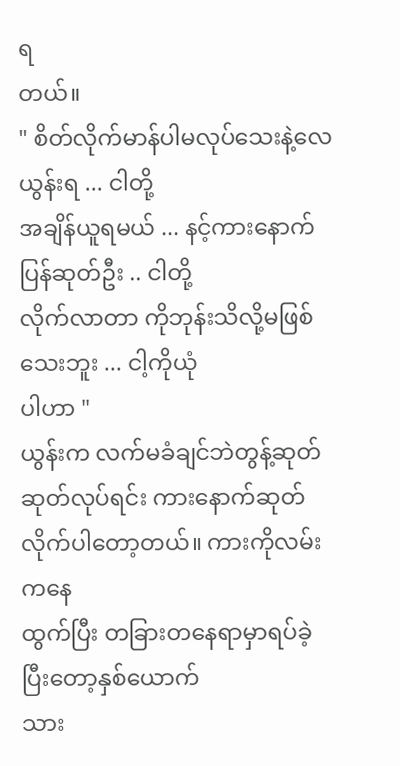ရ
တယ်။
" စိတ်လိုက်မာန်ပါမလုပ်သေးနဲ့လေယွန်းရ ... ငါတို့
အချိန်ယူရမယ် ... နင့်ကားနောက်ပြန်ဆုတ်ဦး .. ငါတို့
လိုက်လာတာ ကိုဘုန်းသိလို့မဖြစ်သေးဘူး ... ငါ့ကိုယုံ
ပါဟာ "
ယွန်းက လက်မခံချင်ဘဲတွန့်ဆုတ်ဆုတ်လုပ်ရင်း ကားနောက်ဆုတ်လိုက်ပါတော့တယ်။ ကားကိုလမ်းကနေ
ထွက်ပြီး တခြားတနေရာမှာရပ်ခဲ့ပြီးတော့နှစ်ယောက်
သား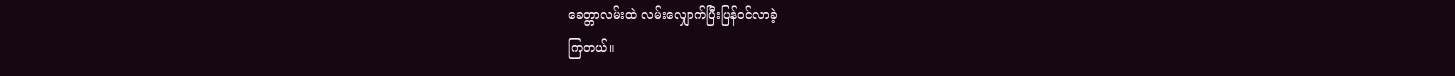ခေတ္တာလမ်းထဲ လမ်းလျှောက်ပြီးပြန်ဝင်လာခဲ့
ကြတယ်။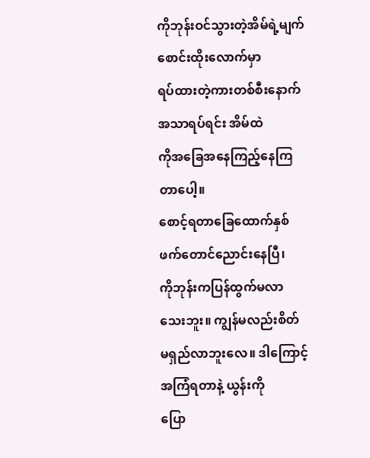ကိုဘုန်းဝင်သွားတဲ့အိမ်ရဲ့မျက်စောင်းထိုးလောက်မှာ
ရပ်ထားတဲ့ကားတစ်စီးနောက် အသာရပ်ရင်း အိမ်ထဲ
ကိုအခြေအနေကြည့်နေကြတာပေါ့။
စောင့်ရတာခြေထောက်နှစ်ဖက်တောင်ညောင်းနေပြီ၊
ကိုဘုန်းကပြန်ထွက်မလာသေးဘူး။ ကျွန်မလည်းစိတ်
မရှည်လာဘူးလေ။ ဒါကြောင့်အကြံရတာနဲ့ ယွန်းကို
ပြော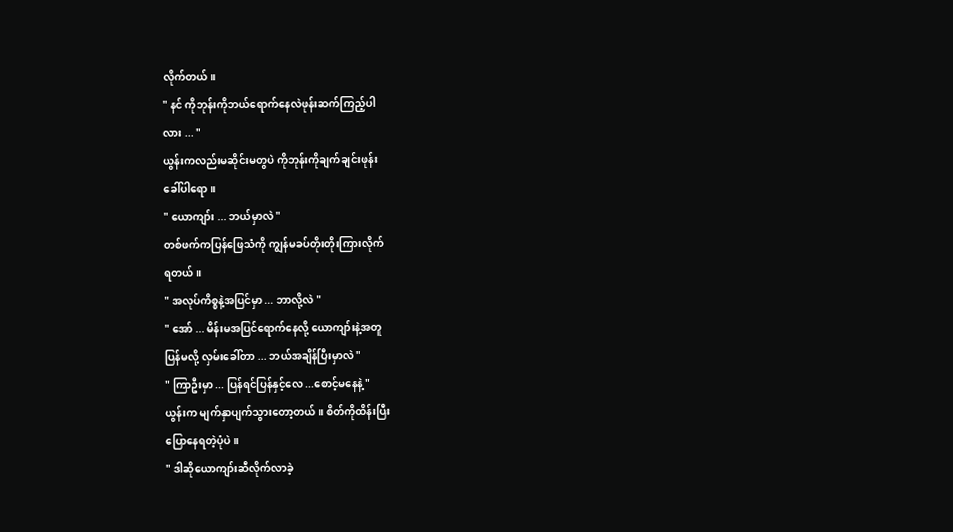လိုက်တယ်။
" နင် ကိုဘုန်းကိုဘယ်ရောက်နေလဲဖုန်းဆက်ကြည့်ပါ
လား ... "
ယွန်းကလည်းမဆိုင်းမတွပဲ ကိုဘုန်းကိုချက်ချင်းဖုန်း
ခေါ်ပါရော။
" ယောကျာ်း ... ဘယ်မှာလဲ "
တစ်ဖက်ကပြန်ဖြေသံကို ကျွန်မခပ်တိုးတိုးကြားလိုက်
ရတယ်။
" အလုပ်ကိစ္စနဲ့အပြင်မှာ ... ဘာလို့လဲ "
" အော် ... မိန်းမအပြင်ရောက်နေလို့ ယောကျာ်းနဲ့အတူ
ပြန်မလို့ လှမ်းခေါ်တာ ... ဘယ်အချိန်ပြီးမှာလဲ "
" ကြာဦးမှာ ... ပြန်ရင်ပြန်နှင့်လေ ...စောင့်မနေနဲ့ "
ယွန်းက မျက်နှာပျက်သွားတော့တယ်။ စိတ်ကိုထိန်းပြီး
ပြောနေရတဲ့ပုံပဲ။
" ဒါဆိုယောကျာ်းဆီလိုက်လာခဲ့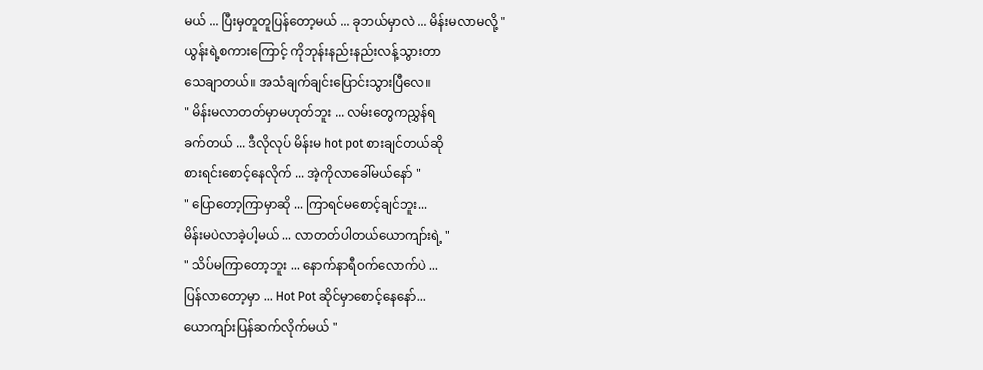မယ် ... ပြီးမှတူတူပြန်တော့မယ် ... ခုဘယ်မှာလဲ ... မိန်းမလာမလို့ "
ယွန်းရဲ့စကားကြောင့် ကိုဘုန်းနည်းနည်းလန့်သွားတာ
သေချာတယ်။ အသံချက်ချင်းပြောင်းသွားပြီလေ။
" မိန်းမလာတတ်မှာမဟုတ်ဘူး ... လမ်းတွေကညွှန်ရ
ခက်တယ် ... ဒီလိုလုပ် မိန်းမ hot pot စားချင်တယ်ဆို
စားရင်းစောင့်နေလိုက် ... အဲ့ကိုလာခေါ်မယ်နော် "
" ပြောတော့ကြာမှာဆို ... ကြာရင်မစောင့်ချင်ဘူး...
မိန်းမပဲလာခဲ့ပါ့မယ် ... လာတတ်ပါတယ်ယောကျာ်းရဲ့ "
" သိပ်မကြာတော့ဘူး ... နောက်နာရီဝက်လောက်ပဲ ...
ပြန်လာတော့မှာ ... Hot Pot ဆိုင်မှာစောင့်နေနော်...
ယောကျာ်းပြန်ဆက်လိုက်မယ် "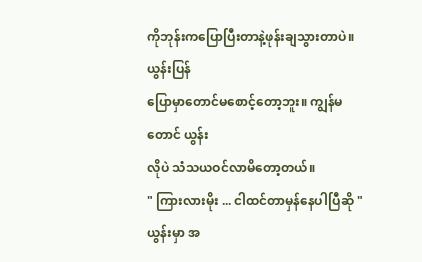ကိုဘုန်းကပြောပြီးတာနဲ့ဖုန်းချသွားတာပဲ။ ယွန်းပြန်
ပြောမှာတောင်မစောင့်တော့ဘူး။ ကျွန်မတောင် ယွန်း
လိုပဲ သံသယဝင်လာမိတော့တယ်။
" ကြားလားမိုး ... ငါထင်တာမှန်နေပါပြီဆို "
ယွန်းမှာ အ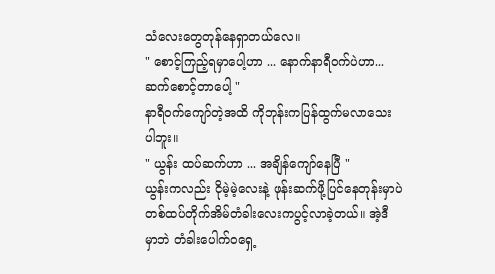သံလေးတွေတုန်နေရှာတယ်လေ။
" စောင့်ကြည့်ရမှာပေါ့ဟာ ... နောက်နာရီဝက်ပဲဟာ...
ဆက်စောင့်တာပေါ့ "
နာရီဝက်ကျော်တဲ့အထိ ကိုဘုန်းကပြန်ထွက်မလာသေး
ပါဘူး။
" ယွန်း ထပ်ဆက်ဟာ ... အချိန်ကျော်နေပြီ "
ယွန်းကလည်း ငိုမဲ့မဲ့လေးနဲ့ ဖုန်းဆက်ဖို့ပြင်နေတုန်းမှာပဲ
တစ်ထပ်တိုက်အိမ်တံခါးလေးကပွင့်လာခဲ့တယ်။ အဲ့ဒီ
မှာဘဲ တံခါးပေါက်ဝရှေ့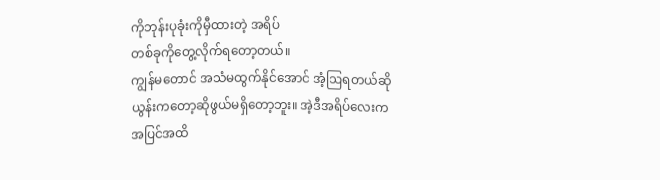ကိုဘုန်းပုခုံးကိုမှီထားတဲ့ အရိပ်
တစ်ခုကိုတွေ့လိုက်ရတော့တယ်။
ကျွန်မတောင် အသံမထွက်နိုင်အောင် အံ့ဩရတယ်ဆို
ယွန်းကတော့ဆိုဖွယ်မရှိတော့ဘူး။ အဲ့ဒီအရိပ်လေးက
အပြင်အထိ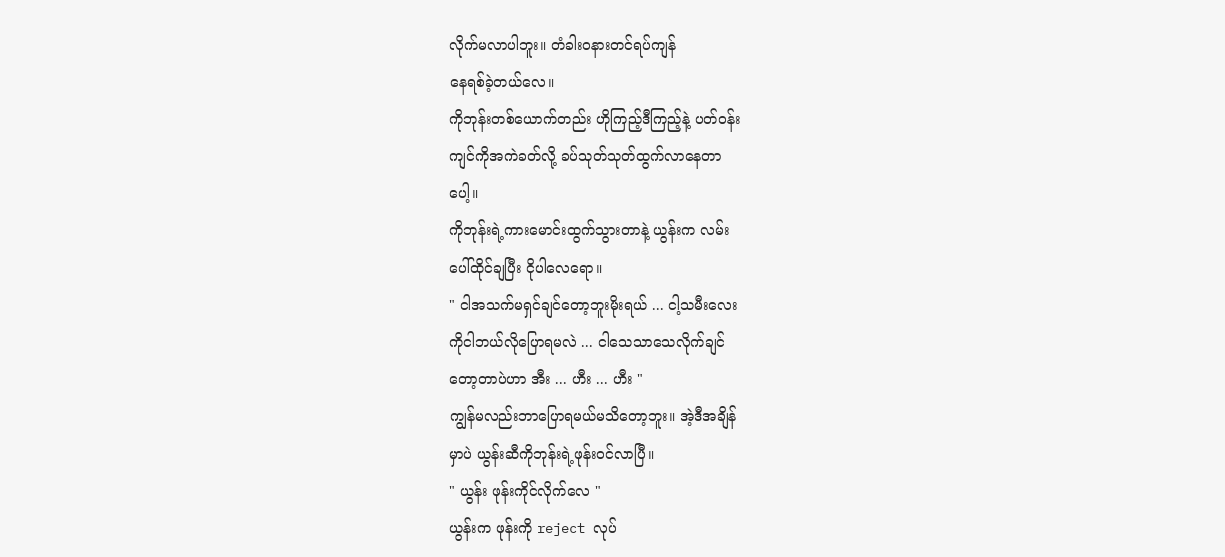လိုက်မလာပါဘူး။ တံခါးဝနားတင်ရပ်ကျန်
နေရစ်ခဲ့တယ်လေ။
ကိုဘုန်းတစ်ယောက်တည်း ဟိုကြည့်ဒီကြည့်နဲ့ ပတ်ဝန်း
ကျင်ကိုအကဲခတ်လို့ ခပ်သုတ်သုတ်ထွက်လာနေတာ
ပေါ့။
ကိုဘုန်းရဲ့ကားမောင်းထွက်သွားတာနဲ့ ယွန်းက လမ်း
ပေါ်ထိုင်ချပြီး ငိုပါလေရော။
" ငါအသက်မရှင်ချင်တော့ဘူးမိုးရယ် ... ငါ့သမီးလေး
ကိုငါဘယ်လိုပြောရမလဲ ... ငါသေသာသေလိုက်ချင်
တော့တာပဲဟာ အီး ... ဟီး ... ဟီး "
ကျွန်မလည်းဘာပြောရမယ်မသိတော့ဘူး။ အဲ့ဒီအချိန်
မှာပဲ ယွန်းဆီကိုဘုန်းရဲ့ဖုန်းဝင်လာပြီ။
" ယွန်း ဖုန်းကိုင်လိုက်လေ "
ယွန်းက ဖုန်းကို reject လုပ်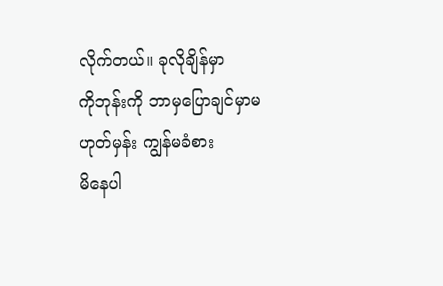လိုက်တယ်။ ခုလိုချိန်မှာ
ကိုဘုန်းကို ဘာမှပြောချင်မှာမဟုတ်မှန်း ကျွန်မခံစား
မိနေပါ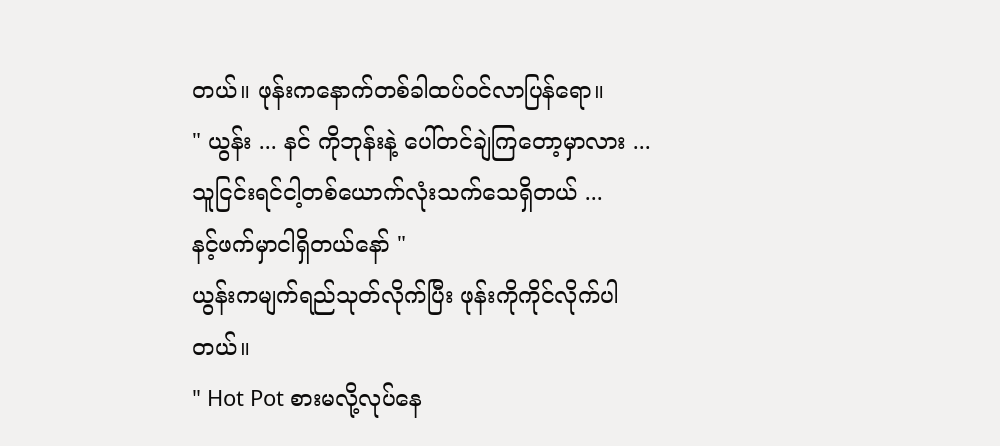တယ်။ ဖုန်းကနောက်တစ်ခါထပ်ဝင်လာပြန်ရော။
" ယွန်း ... နင် ကိုဘုန်းနဲ့ ပေါ်တင်ချဲကြတော့မှာလား ...
သူငြင်းရင်ငါ့တစ်ယောက်လုံးသက်သေရှိတယ် ...
နင့်ဖက်မှာငါရှိတယ်နော် "
ယွန်းကမျက်ရည်သုတ်လိုက်ပြီး ဖုန်းကိုကိုင်လိုက်ပါ
တယ်။
" Hot Pot စားမလို့လုပ်နေ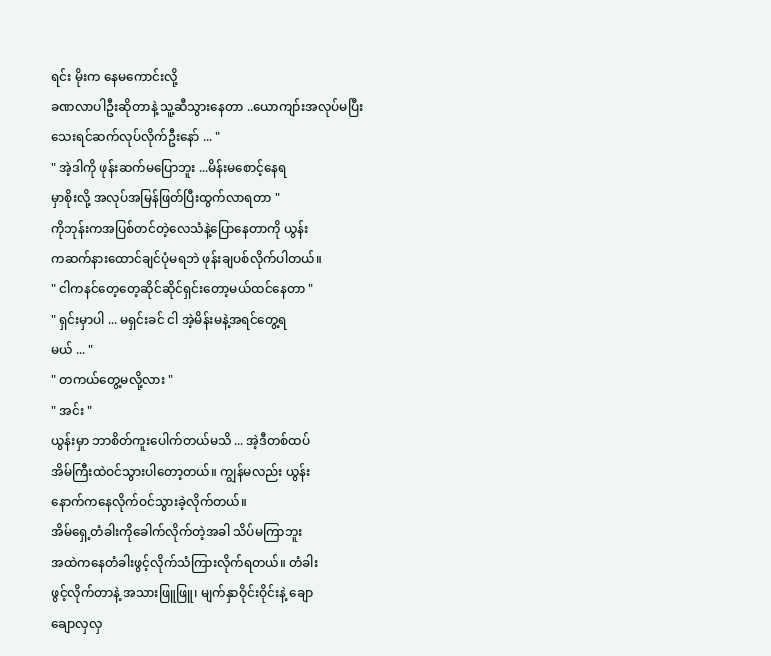ရင်း မိုးက နေမကောင်းလို့
ခဏလာပါဦးဆိုတာနဲ့ သူ့ဆီသွားနေတာ ..ယောကျာ်းအလုပ်မပြီးသေးရင်ဆက်လုပ်လိုက်ဦးနော် ... "
" အဲ့ဒါကို ဖုန်းဆက်မပြောဘူး ...မိန်းမစောင့်နေရ
မှာစိုးလို့ အလုပ်အမြန်ဖြတ်ပြီးထွက်လာရတာ "
ကိုဘုန်းကအပြစ်တင်တဲ့လေသံနဲ့ပြောနေတာကို ယွန်း
ကဆက်နားထောင်ချင်ပုံမရဘဲ ဖုန်းချပစ်လိုက်ပါတယ်။
" ငါကနင်တေ့တေ့ဆိုင်ဆိုင်ရှင်းတော့မယ်ထင်နေတာ "
" ရှင်းမှာပါ ... မရှင်းခင် ငါ အဲ့မိန်းမနဲ့အရင်တွေ့ရ
မယ် ... "
" တကယ်တွေ့မလို့လား "
" အင်း "
ယွန်းမှာ ဘာစိတ်ကူးပေါက်တယ်မသိ ... အဲ့ဒီတစ်ထပ်
အိမ်ကြီးထဲဝင်သွားပါတော့တယ်။ ကျွန်မလည်း ယွန်း
နောက်ကနေလိုက်ဝင်သွားခဲ့လိုက်တယ်။
အိမ်ရှေ့တံခါးကိုခေါက်လိုက်တဲ့အခါ သိပ်မကြာဘူး
အထဲကနေတံခါးဖွင့်လိုက်သံကြားလိုက်ရတယ်။ တံခါး
ဖွင့်လိုက်တာနဲ့ အသားဖြူဖြူ၊ မျက်နှာဝိုင်းဝိုင်းနဲ့ ချော
ချောလှလှ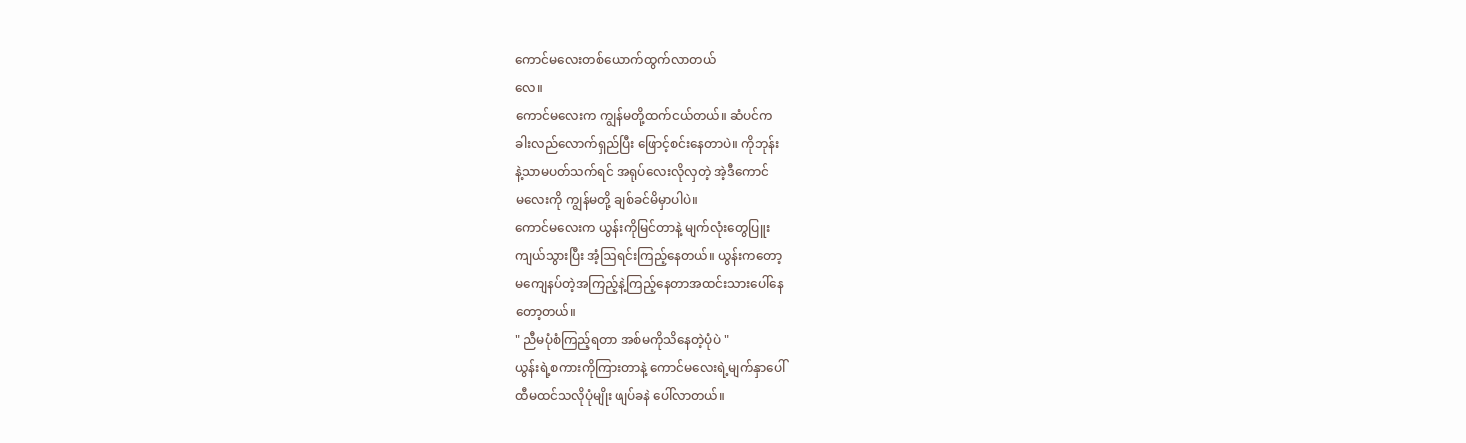ကောင်မလေးတစ်ယောက်ထွက်လာတယ်
လေ။
ကောင်မလေးက ကျွန်မတို့ထက်ငယ်တယ်။ ဆံပင်က
ခါးလည်လောက်ရှည်ပြီး ဖြောင့်စင်းနေတာပဲ။ ကိုဘုန်း
နဲ့သာမပတ်သက်ရင် အရုပ်လေးလိုလှတဲ့ အဲ့ဒီကောင်
မလေးကို ကျွန်မတို့ ချစ်ခင်မိမှာပါပဲ။
ကောင်မလေးက ယွန်းကိုမြင်တာနဲ့ မျက်လုံးတွေပြူး
ကျယ်သွားပြီး အံ့ဩရင်းကြည့်နေတယ်။ ယွန်းကတော့
မကျေနပ်တဲ့အကြည့်နဲ့ကြည့်နေတာအထင်းသားပေါ်နေ
တော့တယ်။
" ညီမပုံစံကြည့်ရတာ အစ်မကိုသိနေတဲ့ပုံပဲ "
ယွန်းရဲ့စကားကိုကြားတာနဲ့ ကောင်မလေးရဲ့မျက်နှာပေါ်
ထီမထင်သလိုပုံမျိုး ဖျပ်ခနဲ ပေါ်လာတယ်။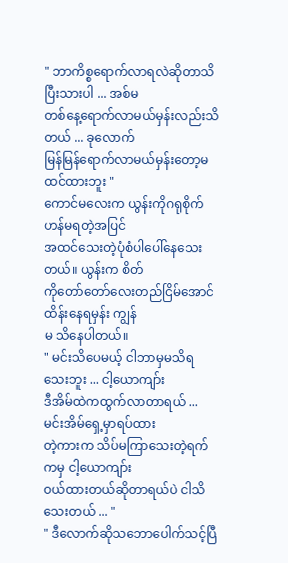" ဘာကိစ္စရောက်လာရလဲဆိုတာသိပြီးသားပါ ... အစ်မ
တစ်နေ့ရောက်လာမယ်မှန်းလည်းသိတယ် ... ခုလောက်
မြန်မြန်ရောက်လာမယ်မှန်းတော့မထင်ထားဘူး "
ကောင်မလေးက ယွန်းကိုဂရုစိုက်ဟန်မရတဲ့အပြင်
အထင်သေးတဲ့ပုံစံပါပေါ်နေသေးတယ်။ ယွန်းက စိတ်
ကိုတော်တော်လေးတည်ငြိမ်အောင် ထိန်းနေရမှန်း ကျွန်
မ သိနေပါတယ်။
" မင်းသိပေမယ့် ငါဘာမှမသိရသေးဘူး ... ငါ့ယောကျာ်း
ဒီအိမ်ထဲကထွက်လာတာရယ် ... မင်းအိမ်ရှေ့မှာရပ်ထား
တဲ့ကားက သိပ်မကြာသေးတဲ့ရက်ကမှ ငါ့ယောကျာ်း
ဝယ်ထားတယ်ဆိုတာရယ်ပဲ ငါသိသေးတယ် ... "
" ဒီလောက်ဆိုသဘောပေါက်သင့်ပြီ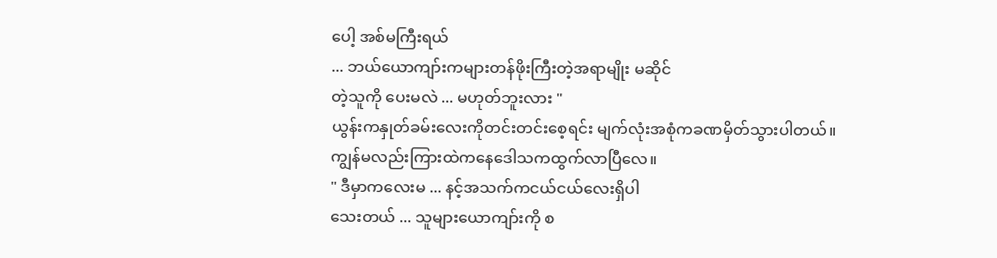ပေါ့ အစ်မကြီးရယ်
... ဘယ်ယောကျာ်းကများတန်ဖိုးကြီးတဲ့အရာမျိုး မဆိုင်
တဲ့သူကို ပေးမလဲ ... မဟုတ်ဘူးလား "
ယွန်းကနှုတ်ခမ်းလေးကိုတင်းတင်းစေ့ရင်း မျက်လုံးအစုံကခဏမှိတ်သွားပါတယ်။ ကျွန်မလည်းကြားထဲကနေဒေါသကထွက်လာပြီလေ။
" ဒီမှာကလေးမ ... နင့်အသက်ကငယ်ငယ်လေးရှိပါ
သေးတယ် ... သူများယောကျာ်းကို စ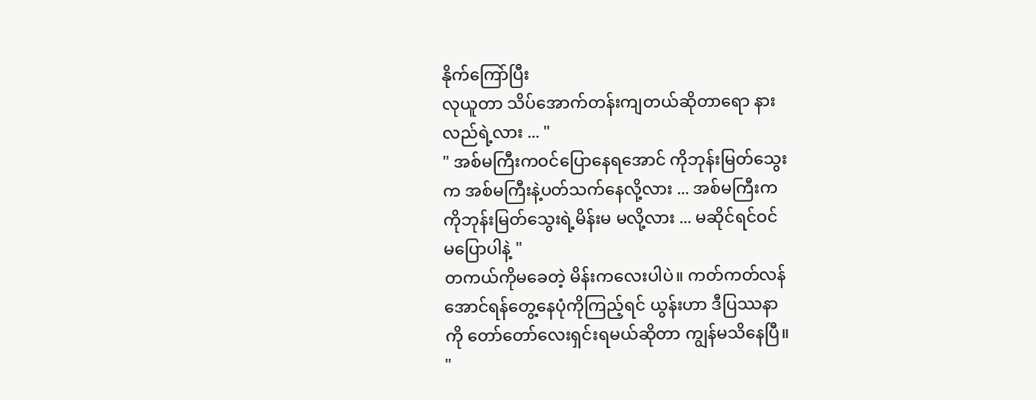နိုက်ကြော်ပြီး
လုယူတာ သိပ်အောက်တန်းကျတယ်ဆိုတာရော နား
လည်ရဲ့လား ... "
" အစ်မကြီးကဝင်ပြောနေရအောင် ကိုဘုန်းမြတ်သွေး
က အစ်မကြီးနဲ့ပတ်သက်နေလို့လား ... အစ်မကြီးက
ကိုဘုန်းမြတ်သွေးရဲ့မိန်းမ မလို့လား ... မဆိုင်ရင်ဝင်
မပြောပါနဲ့ "
တကယ်ကိုမခေတဲ့ မိန်းကလေးပါပဲ။ ကတ်ကတ်လန်
အောင်ရန်တွေ့နေပုံကိုကြည့်ရင် ယွန်းဟာ ဒီပြဿနာ
ကို တော်တော်လေးရှင်းရမယ်ဆိုတာ ကျွန်မသိနေပြီ။
"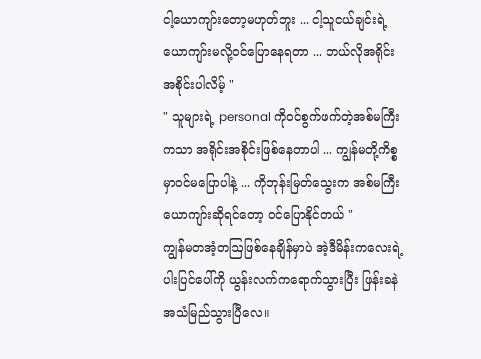ငါ့ယောကျာ်းတော့မဟုတ်ဘူး ... ငါ့သူငယ်ချင်းရဲ့
ယောကျာ်းမလို့ဝင်ပြောနေရတာ ... ဘယ်လိုအရိုင်း
အစိုင်းပါလိမ့် "
" သူများရဲ့ personal ကိုဝင်စွက်ဖက်တဲ့အစ်မကြီး
ကသာ အရိုင်းအစိုင်းဖြစ်နေတာပါ ... ကျွန်မတို့ကိစ္စ
မှာဝင်မပြောပါနဲ့ ... ကိုဘုန်းမြတ်သွေးက အစ်မကြီး
ယောကျာ်းဆိုရင်တော့ ဝင်ပြောနိုင်တယ် "
ကျွန်မတအံ့တဩဖြစ်နေချိန်မှာပဲ အဲ့ဒီမိန်းကလေးရဲ့
ပါးပြင်ပေါ်ကို ယွန်းလက်ကရောက်သွားပြီး ဖြန်းခနဲ
အသံမြည်သွားပြီလေ။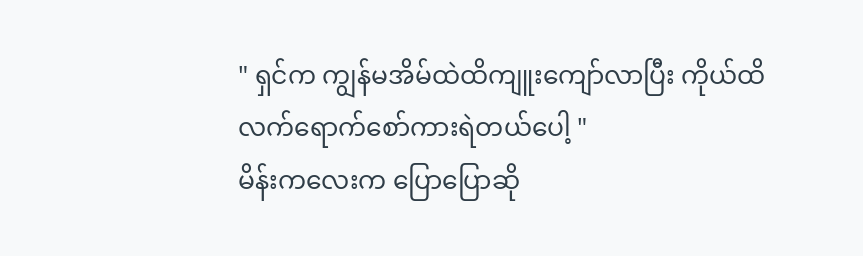" ရှင်က ကျွန်မအိမ်ထဲထိကျူးကျော်လာပြီး ကိုယ်ထိ
လက်ရောက်စော်ကားရဲတယ်ပေါ့ "
မိန်းကလေးက ပြောပြောဆို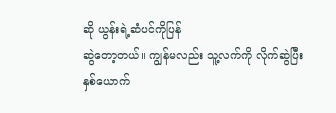ဆို ယွန်းရဲ့ဆံပင်ကိုပြန်
ဆွဲတော့တယ်။ ကျွန်မလည်း သူ့လက်ကို လိုက်ဆွဲပြီး
နှစ်ယောက်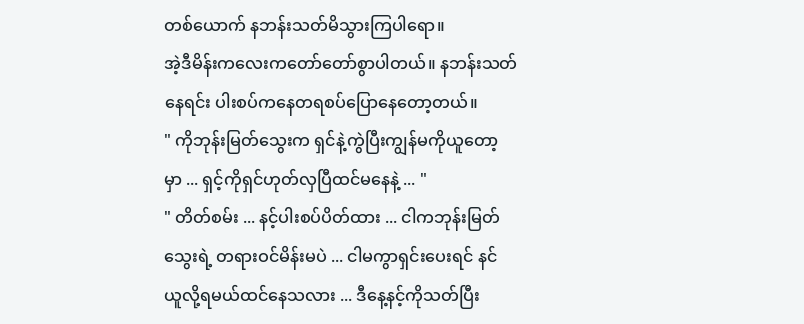တစ်ယောက် နဘန်းသတ်မိသွားကြပါရော။
အဲ့ဒီမိန်းကလေးကတော်တော်စွာပါတယ်။ နဘန်းသတ်
နေရင်း ပါးစပ်ကနေတရစပ်ပြောနေတော့တယ်။
" ကိုဘုန်းမြတ်သွေးက ရှင်နဲ့ကွဲပြီးကျွန်မကိုယူတော့
မှာ ... ရှင့်ကိုရှင်ဟုတ်လှပြီထင်မနေနဲ့ ... "
" တိတ်စမ်း ... နင့်ပါးစပ်ပိတ်ထား ... ငါကဘုန်းမြတ်
သွေးရဲ့ တရားဝင်မိန်းမပဲ ... ငါမကွာရှင်းပေးရင် နင်
ယူလို့ရမယ်ထင်နေသလား ... ဒီနေ့နင့်ကိုသတ်ပြီး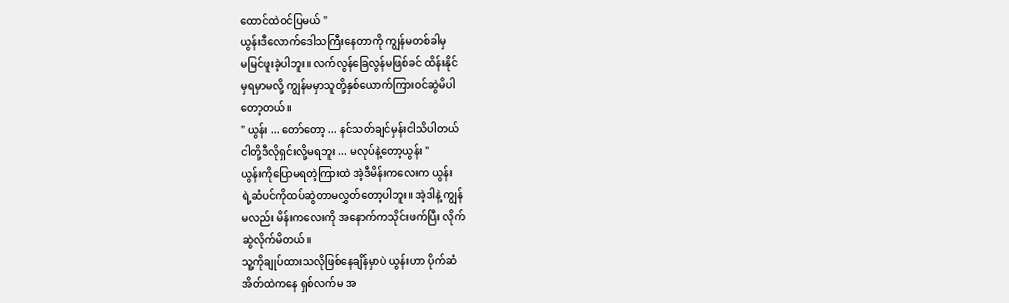ထောင်ထဲဝင်ပြမယ် "
ယွန်းဒီလောက်ဒေါသကြီးနေတာကို ကျွန်မတစ်ခါမှ
မမြင်ဖူးခဲ့ပါဘူး။ လက်လွန်ခြေလွန်မဖြစ်ခင် ထိန်းနိုင်
မှရမှာမလို့ ကျွန်မမှာသူတို့နှစ်ယောက်ကြားဝင်ဆွဲမိပါ
တော့တယ်။
" ယွန်း ... တော်တော့ ... နင်သတ်ချင်မှန်းငါသိပါတယ်
ငါတို့ဒီလိုရှင်းလို့မရဘူး ... မလုပ်နဲ့တော့ယွန်း "
ယွန်းကိုပြောမရတဲ့ကြားထဲ အဲ့ဒီမိန်းကလေးက ယွန်း
ရဲ့ဆံပင်ကိုထပ်ဆွဲတာမလွှတ်တော့ပါဘူး။ အဲ့ဒါနဲ့ ကျွန်
မလည်း မိန်းကလေးကို အနောက်ကသိုင်းဖက်ပြီး လိုက်
ဆွဲလိုက်မိတယ်။
သူ့ကိုချုပ်ထားသလိုဖြစ်နေချိန်မှာပဲ ယွန်းဟာ ပိုက်ဆံ
အိတ်ထဲကနေ ရှစ်လက်မ အ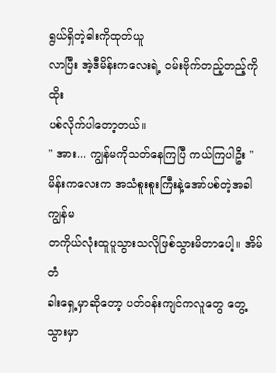ရွယ်ရှိတဲ့ဓါးကိုထုတ်ယူ
လာပြီး အဲ့ဒီမိန်းကလေးရဲ့ ဝမ်းဗိုက်တည့်တည့်ကို ထိုး
ပစ်လိုက်ပါတော့တယ်။
" အား... ကျွန်မကိုသတ်နေကြပြီ ကယ်ကြပါဦး "
မိန်းကလေးက အသံစူးစူးကြီးနဲ့အော်ပစ်တဲ့အခါ ကျွန်မ
တကိုယ်လုံးထူပူသွားသလိုဖြစ်သွားမိတာပေါ့။ အိမ်တံ
ခါးရှေ့မှာဆိုတော့ ပတ်ဝန်းကျင်ကလူတွေ တွေ့သွားမှာ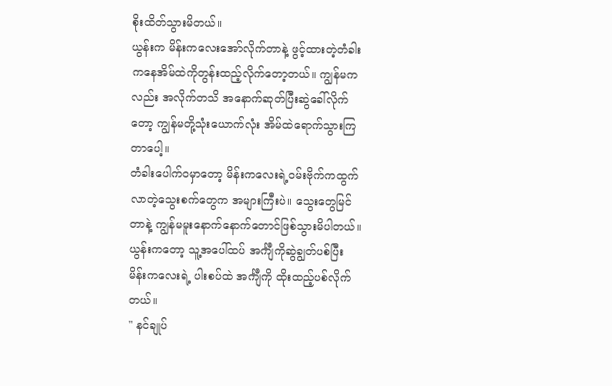စိုးထိတ်သွားမိတယ်။
ယွန်းက မိန်းကလေးအော်လိုက်တာနဲ့ ဖွင့်ထားတဲ့တံခါး
ကနေအိမ်ထဲကိုတွန်းထည့်လိုက်တော့တယ်။ ကျွန်မက
လည်း အလိုက်တသိ အနောက်ဆုတ်ပြီးဆွဲခေါ်လိုက်
တော့ ကျွန်မတို့သုံးယောက်လုံး အိမ်ထဲရောက်သွားကြ
တာပေါ့။
တံခါးပေါက်ဝမှာတော့ မိန်းကလေးရဲ့ဝမ်းဗိုက်ကထွက်
လာတဲ့သွေးစက်တွေက အများကြီးပဲ။ သွေးတွေမြင်
တာနဲ့ ကျွန်မမူးနောက်နောက်တောင်ဖြစ်သွားမိပါတယ်။
ယွန်းကတော့ သူ့အပေါ်ထပ် အင်္ကျီကိုဆွဲချွတ်ပစ်ပြီး
မိန်းကလေးရဲ့ ပါးစပ်ထဲ အင်္ကျီကို ထိုးထည့်ပစ်လိုက်
တယ်။
" နင်ချုပ်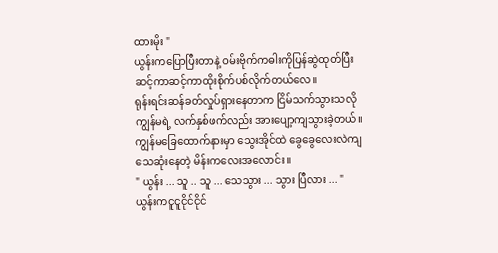ထားမိုး "
ယွန်းကပြောပြီးတာနဲ့ ဝမ်းဗိုက်ကဓါးကိုပြန်ဆွဲထုတ်ပြီး
ဆင့်ကာဆင့်ကာထိုးစိုက်ပစ်လိုက်တယ်လေ။
ရုန်းရင်းဆန်ခတ်လှုပ်ရှားနေတာက ငြိမ်သက်သွားသလို
ကျွန်မရဲ့ လက်နှစ်ဖက်လည်း အားပျော့ကျသွားခဲ့တယ်။
ကျွန်မခြေထောက်နားမှာ သွေးအိုင်ထဲ ခွေခွေလေးလဲကျ
သေဆုံးနေတဲ့ မိန်းကလေးအလောင်း။
" ယွန်း ... သူ .. သူ ... သေသွား ... သွား ပြီလား ... "
ယွန်းကငူငူငိုင်ငိုင်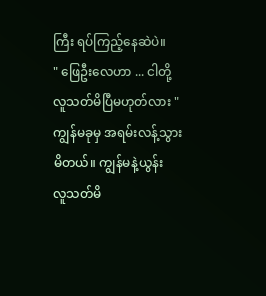ကြီး ရပ်ကြည့်နေဆဲပဲ။
" ဖြေဦးလေဟာ ... ငါတို့ လူသတ်မိပြီမဟုတ်လား "
ကျွန်မခုမှ အရမ်းလန့်သွားမိတယ်။ ကျွန်မနဲ့ယွန်း
လူသတ်မိ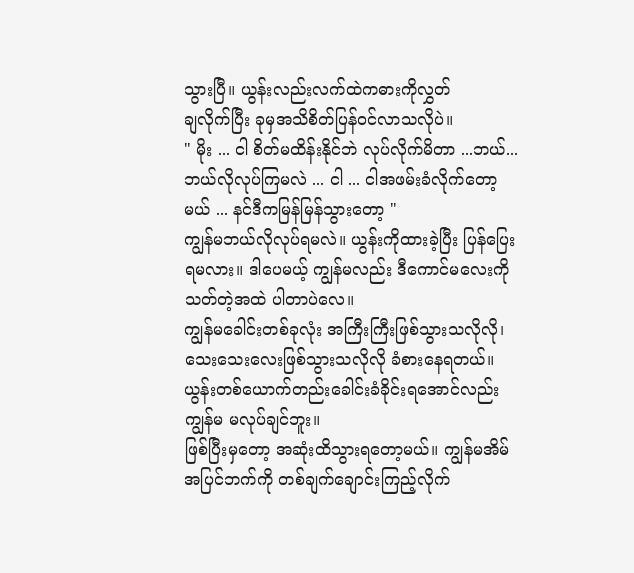သွားပြီ။ ယွန်းလည်းလက်ထဲကဓားကိုလွှတ်
ချလိုက်ပြီး ခုမှအသိစိတ်ပြန်ဝင်လာသလိုပဲ။
" မိုး ... ငါ စိတ်မထိန်းနိုင်ဘဲ လုပ်လိုက်မိတာ ...ဘယ်...
ဘယ်လိုလုပ်ကြမလဲ ... ငါ ... ငါအဖမ်းခံလိုက်တော့
မယ် ... နင်ဒီကမြန်မြန်သွားတော့ "
ကျွန်မဘယ်လိုလုပ်ရမလဲ။ ယွန်းကိုထားခဲ့ပြီး ပြန်ပြေး
ရမလား။ ဒါပေမယ့် ကျွန်မလည်း ဒီကောင်မလေးကို
သတ်တဲ့အထဲ ပါတာပဲလေ။
ကျွန်မခေါင်းတစ်ခုလုံး အကြီးကြီးဖြစ်သွားသလိုလို၊
သေးသေးလေးဖြစ်သွားသလိုလို ခံစားနေရတယ်။
ယွန်းတစ်ယောက်တည်းခေါင်းခံခိုင်းရအောင်လည်း
ကျွန်မ မလုပ်ချင်ဘူး။
ဖြစ်ပြီးမှတော့ အဆုံးထိသွားရတော့မယ်။ ကျွန်မအိမ်
အပြင်ဘက်ကို တစ်ချက်ချောင်းကြည့်လိုက်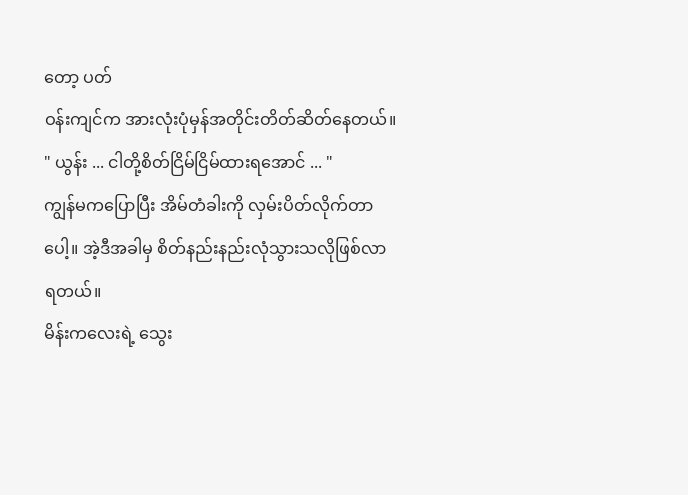တော့ ပတ်
ဝန်းကျင်က အားလုံးပုံမှန်အတိုင်းတိတ်ဆိတ်နေတယ်။
" ယွန်း ... ငါတို့စိတ်ငြိမ်ငြိမ်ထားရအောင် ... "
ကျွန်မကပြောပြီး အိမ်တံခါးကို လှမ်းပိတ်လိုက်တာ
ပေါ့။ အဲ့ဒီအခါမှ စိတ်နည်းနည်းလုံသွားသလိုဖြစ်လာ
ရတယ်။
မိန်းကလေးရဲ့ သွေး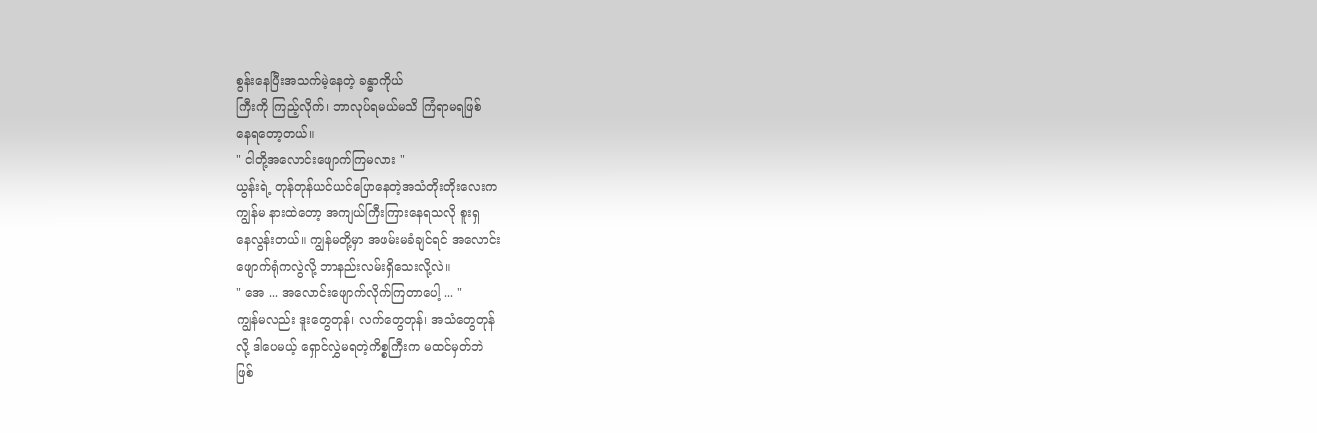စွန်းနေပြီးအသက်မဲ့နေတဲ့ ခန္ဓာကိုယ်
ကြီးကို ကြည့်လိုက်၊ ဘာလုပ်ရမယ်မသိ ကြံရာမရဖြစ်
နေရတော့တယ်။
" ငါတို့အလောင်းဖျောက်ကြမလား "
ယွန်းရဲ့ တုန်တုန်ယင်ယင်ပြောနေတဲ့အသံတိုးတိုးလေးက
ကျွန်မ နားထဲတော့ အကျယ်ကြီးကြားနေရသလို စူးရှ
နေလွန်းတယ်။ ကျွန်မတို့မှာ အဖမ်းမခံချင်ရင် အလောင်း
ဖျောက်ရုံကလွဲလို့ ဘာနည်းလမ်းရှိသေးလို့လဲ။
" အေ ... အလောင်းဖျောက်လိုက်ကြတာပေါ့ ... "
ကျွန်မလည်း ဒူးတွေတုန်၊ လက်တွေတုန်၊ အသံတွေတုန်
လို့ ဒါပေမယ့် ရှောင်လွှဲမရတဲ့ကိစ္စကြီးက မထင်မှတ်ဘဲ
ဖြစ်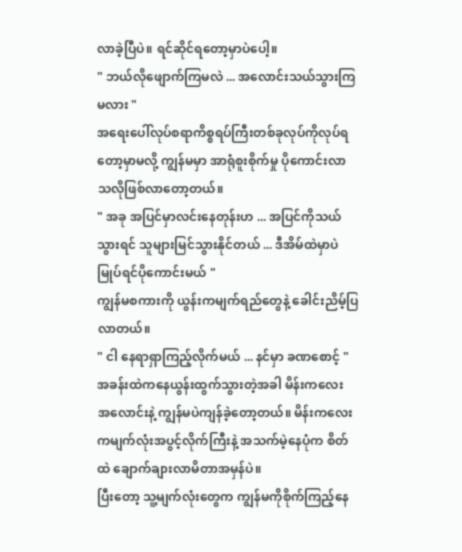လာခဲ့ပြီပဲ။ ရင်ဆိုင်ရတော့မှာပဲပေါ့။
" ဘယ်လိုဖျောက်ကြမလဲ ... အလောင်းသယ်သွားကြ
မလား "
အရေးပေါ်လုပ်စရာကိစ္စရပ်ကြီးတစ်ခုလုပ်ကိုလုပ်ရ
တော့မှာမလို့ ကျွန်မမှာ အာရုံစူးစိုက်မှု ပိုကောင်းလာ
သလိုဖြစ်လာတော့တယ်။
" အခု အပြင်မှာလင်းနေတုန်းဟ ... အပြင်ကိုသယ်
သွားရင် သူများမြင်သွားနိုင်တယ် ... ဒီအိမ်ထဲမှာပဲ
မြုပ်ရင်ပိုကောင်းမယ် "
ကျွန်မစကားကို ယွန်းကမျက်ရည်တွေနဲ့ ခေါင်းညိမ့်ပြ
လာတယ်။
" ငါ နေရာရှာကြည့်လိုက်မယ် ... နင်မှာ ခဏစောင့် "
အခန်းထဲကနေယွန်းထွက်သွားတဲ့အခါ မိန်းကလေး
အလောင်းနဲ့ ကျွန်မပဲကျန်ခဲ့တော့တယ်။ မိန်းကလေး
ကမျက်လုံးအပွင့်လိုက်ကြီးနဲ့ အသက်မဲ့နေပုံက စိတ်
ထဲ ချောက်ချားလာမိတာအမှန်ပဲ။
ပြီးတော့ သူ့မျက်လုံးတွေက ကျွန်မကိုစိုက်ကြည့်နေ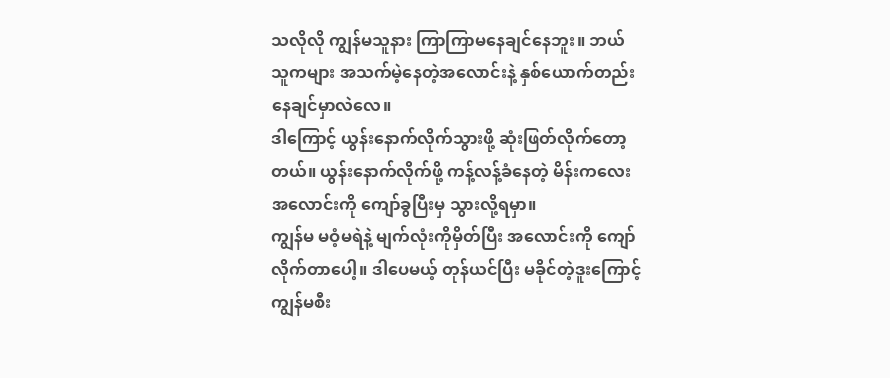သလိုလို ကျွန်မသူနား ကြာကြာမနေချင်နေဘူး။ ဘယ်
သူကများ အသက်မဲ့နေတဲ့အလောင်းနဲ့ နှစ်ယောက်တည်း
နေချင်မှာလဲလေ။
ဒါကြောင့် ယွန်းနောက်လိုက်သွားဖို့ ဆုံးဖြတ်လိုက်တော့
တယ်။ ယွန်းနောက်လိုက်ဖို့ ကန့်လန့်ခံနေတဲ့ မိန်းကလေး
အလောင်းကို ကျော်ခွပြီးမှ သွားလို့ရမှာ။
ကျွန်မ မဝံ့မရဲနဲ့ မျက်လုံးကိုမှိတ်ပြီး အလောင်းကို ကျော်
လိုက်တာပေါ့။ ဒါပေမယ့် တုန်ယင်ပြီး မခိုင်တဲ့ဒူးကြောင့်
ကျွန်မစီး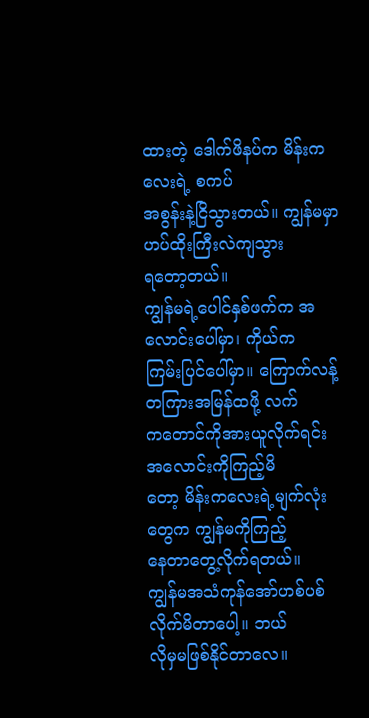ထားတဲ့ ဒေါက်ဖိနပ်က မိန်းကလေးရဲ့ စကပ်
အစွန်းနဲ့ငြိသွားတယ်။ ကျွန်မမှာ ဟပ်ထိုးကြီးလဲကျသွား
ရတော့တယ်။
ကျွန်မရဲ့ပေါင်နှစ်ဖက်က အလောင်းပေါ်မှာ၊ ကိုယ်က
ကြမ်းပြင်ပေါ်မှာ။ ကြောက်လန့်တကြားအမြန်ထဖို့ လက်
ကတောင်ကိုအားယူလိုက်ရင်း အလောင်းကိုကြည့်မိ
တော့ မိန်းကလေးရဲ့မျက်လုံးတွေက ကျွန်မကိုကြည့်
နေတာတွေ့လိုက်ရတယ်။
ကျွန်မအသံကုန်အော်ဟစ်ပစ်လိုက်မိတာပေါ့။ ဘယ်
လိုမှမဖြစ်နိုင်တာလေ။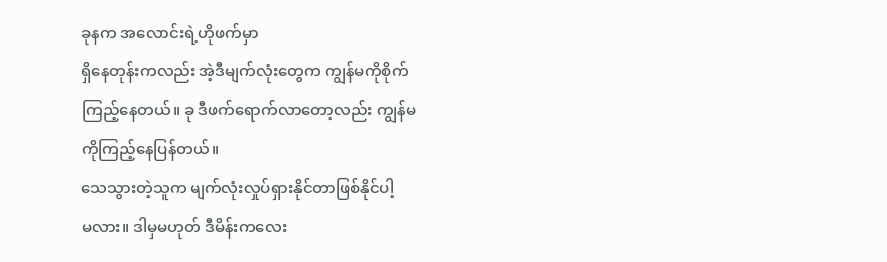ခုနက အလောင်းရဲ့ဟိုဖက်မှာ
ရှိနေတုန်းကလည်း အဲ့ဒီမျက်လုံးတွေက ကျွန်မကိုစိုက်
ကြည့်နေတယ်။ ခု ဒီဖက်ရောက်လာတော့လည်း ကျွန်မ
ကိုကြည့်နေပြန်တယ်။
သေသွားတဲ့သူက မျက်လုံးလှုပ်ရှားနိုင်တာဖြစ်နိုင်ပါ့
မလား။ ဒါမှမဟုတ် ဒီမိန်းကလေး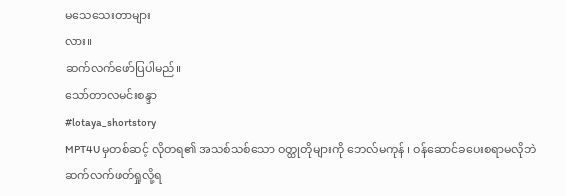မသေသေးတာများ
လား။
ဆက်လက်ဖော်ပြပါမည်။
သော်တာလမင်းစန္ဒာ
#lotaya_shortstory
MPT4U မှတစ်ဆင့် လိုတရ၏ အသစ်သစ်သော ဝတ္ထုတိုများကို ဘေလ်မကုန် ၊ ဝန်ဆောင်ခပေးစရာမလိုဘဲ ဆက်လက်ဖတ်ရှုလို့ရ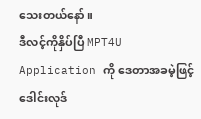သေးတယ်နော်။
ဒီလင့်ကိုနှိပ်ပြီ MPT4U Application ကို ဒေတာအခမဲ့ဖြင့် ဒေါင်းလုဒ်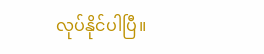လုပ်နိုင်ပါပြီ။